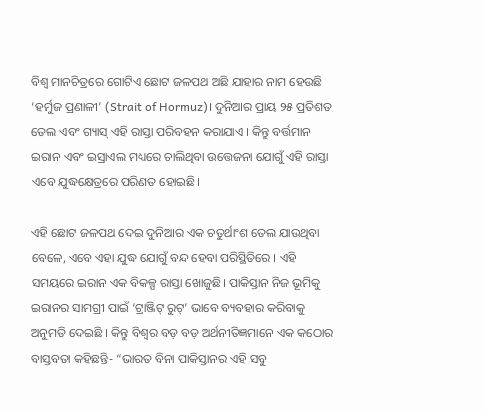ବିଶ୍ୱ ମାନଚିତ୍ରରେ ଗୋଟିଏ ଛୋଟ ଜଳପଥ ଅଛି ଯାହାର ନାମ ହେଉଛି ‘ହର୍ମୁଜ ପ୍ରଣାଳୀ’ (Strait of Hormuz)। ଦୁନିଆର ପ୍ରାୟ ୨୫ ପ୍ରତିଶତ ତେଲ ଏବଂ ଗ୍ୟାସ୍ ଏହି ରାସ୍ତା ପରିବହନ କରାଯାଏ । କିନ୍ତୁ ବର୍ତ୍ତମାନ ଇରାନ ଏବଂ ଇସ୍ରାଏଲ ମଧ୍ୟରେ ଚାଲିଥିବା ଉତ୍ତେଜନା ଯୋଗୁଁ ଏହି ରାସ୍ତା ଏବେ ଯୁଦ୍ଧକ୍ଷେତ୍ରରେ ପରିଣତ ହୋଇଛି।

ଏହି ଛୋଟ ଜଳପଥ ଦେଇ ଦୁନିଆର ଏକ ଚତୁର୍ଥାଂଶ ତେଲ ଯାଉଥିବା ବେଳେ, ଏବେ ଏହା ଯୁଦ୍ଧ ଯୋଗୁଁ ବନ୍ଦ ହେବା ପରିସ୍ଥିତିରେ । ଏହି ସମୟରେ ଇରାନ ଏକ ବିକଳ୍ପ ରାସ୍ତା ଖୋଜୁଛି। ପାକିସ୍ତାନ ନିଜ ଭୂମିକୁ ଇରାନର ସାମଗ୍ରୀ ପାଇଁ ‘ଟ୍ରାଞ୍ଜିଟ୍ ରୁଟ୍’ ଭାବେ ବ୍ୟବହାର କରିବାକୁ ଅନୁମତି ଦେଇଛି । କିନ୍ତୁ ବିଶ୍ୱର ବଡ଼ ବଡ଼ ଅର୍ଥନୀତିଜ୍ଞମାନେ ଏକ କଠୋର ବାସ୍ତବତା କହିଛନ୍ତି- “ଭାରତ ବିନା ପାକିସ୍ତାନର ଏହି ସବୁ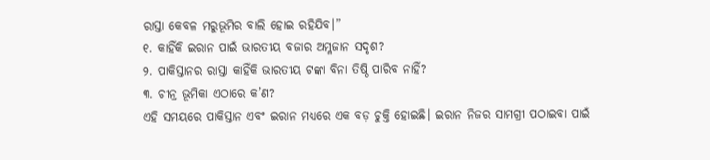ରାସ୍ତା କେବଳ ମରୁଭୂମିର ବାଲି ହୋଇ ରହିଯିବ।”
୧. କାହିଁକି ଇରାନ ପାଇଁ ଭାରତୀୟ ବଜାର ଅମ୍ଳଜାନ ସଦୃଶ?
୨. ପାକିସ୍ତାନର ରାସ୍ତା କାହିଁକି ଭାରତୀୟ ଟଙ୍କା ବିନା ତିଷ୍ଠି ପାରିବ ନାହିଁ?
୩. ଚୀନ୍ର ଭୂମିକା ଏଠାରେ କ’ଣ?
ଏହି ସମୟରେ ପାକିସ୍ତାନ ଏବଂ ଇରାନ ମଧ୍ୟରେ ଏକ ବଡ଼ ଚୁକ୍ତି ହୋଇଛି। ଇରାନ ନିଜର ସାମଗ୍ରୀ ପଠାଇବା ପାଇଁ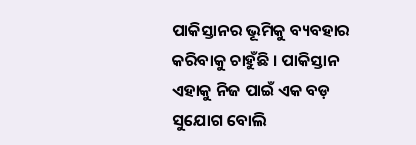ପାକିସ୍ତାନର ଭୂମିକୁ ବ୍ୟବହାର କରିବାକୁ ଚାହୁଁଛି । ପାକିସ୍ତାନ ଏହାକୁ ନିଜ ପାଇଁ ଏକ ବଡ଼ ସୁଯୋଗ ବୋଲି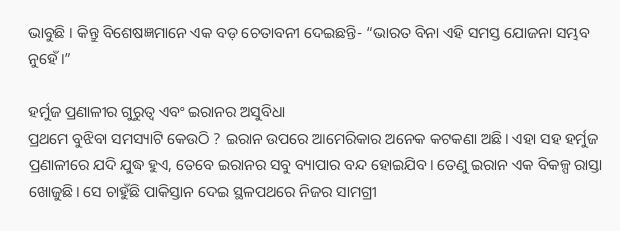ଭାବୁଛି । କିନ୍ତୁ ବିଶେଷଜ୍ଞମାନେ ଏକ ବଡ଼ ଚେତାବନୀ ଦେଇଛନ୍ତି- “ଭାରତ ବିନା ଏହି ସମସ୍ତ ଯୋଜନା ସମ୍ଭବ ନୁହେଁ।”

ହର୍ମୁଜ ପ୍ରଣାଳୀର ଗୁରୁତ୍ୱ ଏବଂ ଇରାନର ଅସୁବିଧା
ପ୍ରଥମେ ବୁଝିବା ସମସ୍ୟାଟି କେଉଠି ? ଇରାନ ଉପରେ ଆମେରିକାର ଅନେକ କଟକଣା ଅଛି। ଏହା ସହ ହର୍ମୁଜ ପ୍ରଣାଳୀରେ ଯଦି ଯୁଦ୍ଧ ହୁଏ, ତେବେ ଇରାନର ସବୁ ବ୍ୟାପାର ବନ୍ଦ ହୋଇଯିବ। ତେଣୁ ଇରାନ ଏକ ବିକଳ୍ପ ରାସ୍ତା ଖୋଜୁଛି। ସେ ଚାହୁଁଛି ପାକିସ୍ତାନ ଦେଇ ସ୍ଥଳପଥରେ ନିଜର ସାମଗ୍ରୀ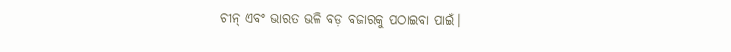ଚୀନ୍ ଏବଂ ଭାରତ ଭଳି ବଡ଼ ବଜାରକୁ ପଠାଇବା ପାଇଁ।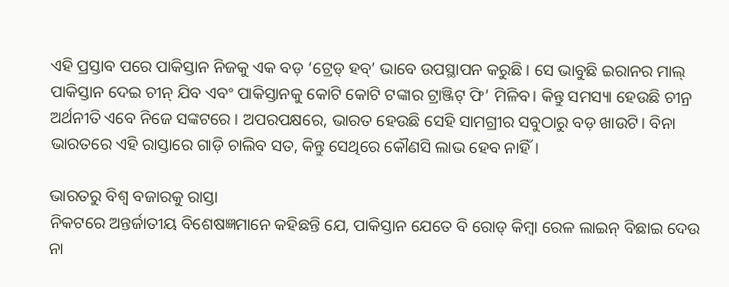ଏହି ପ୍ରସ୍ତାବ ପରେ ପାକିସ୍ତାନ ନିଜକୁ ଏକ ବଡ଼ ‘ଟ୍ରେଡ୍ ହବ୍’ ଭାବେ ଉପସ୍ଥାପନ କରୁଛି । ସେ ଭାବୁଛି ଇରାନର ମାଲ୍ ପାକିସ୍ତାନ ଦେଇ ଚୀନ୍ ଯିବ ଏବଂ ପାକିସ୍ତାନକୁ କୋଟି କୋଟି ଟଙ୍କାର ଟ୍ରାଞ୍ଜିଟ୍ ଫି’ ମିଳିବ। କିନ୍ତୁ ସମସ୍ୟା ହେଉଛି ଚୀନ୍ର ଅର୍ଥନୀତି ଏବେ ନିଜେ ସଙ୍କଟରେ । ଅପରପକ୍ଷରେ, ଭାରତ ହେଉଛି ସେହି ସାମଗ୍ରୀର ସବୁଠାରୁ ବଡ଼ ଖାଉଟି। ବିନା ଭାରତରେ ଏହି ରାସ୍ତାରେ ଗାଡ଼ି ଚାଲିବ ସତ, କିନ୍ତୁ ସେଥିରେ କୌଣସି ଲାଭ ହେବ ନାହିଁ।

ଭାରତରୁ ବିଶ୍ୱ ବଜାରକୁ ରାସ୍ତା
ନିକଟରେ ଅନ୍ତର୍ଜାତୀୟ ବିଶେଷଜ୍ଞମାନେ କହିଛନ୍ତି ଯେ, ପାକିସ୍ତାନ ଯେତେ ବି ରୋଡ୍ କିମ୍ବା ରେଳ ଲାଇନ୍ ବିଛାଇ ଦେଉ ନା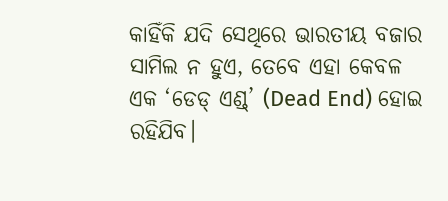କାହିଁକି ଯଦି ସେଥିରେ ଭାରତୀୟ ବଜାର ସାମିଲ ନ ହୁଏ, ତେବେ ଏହା କେବଳ ଏକ ‘ଡେଡ୍ ଏଣ୍ଡ୍’ (Dead End) ହୋଇ ରହିଯିବ।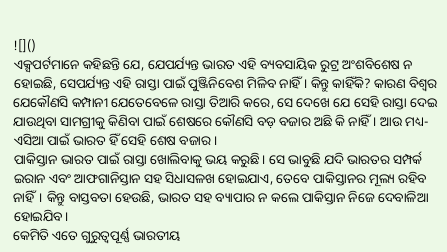![]()
ଏକ୍ସପର୍ଟମାନେ କହିଛନ୍ତି ଯେ, ଯେପର୍ଯ୍ୟନ୍ତ ଭାରତ ଏହି ବ୍ୟବସାୟିକ ରୁଟ୍ର ଅଂଶବିଶେଷ ନ ହୋଇଛି, ସେପର୍ଯ୍ୟନ୍ତ ଏହି ରାସ୍ତା ପାଇଁ ପୁଞ୍ଜିନିବେଶ ମିଳିବ ନାହିଁ । କିନ୍ତୁ କାହିଁକି? କାରଣ ବିଶ୍ୱର ଯେକୌଣସି କମ୍ପାନୀ ଯେତେବେଳେ ରାସ୍ତା ତିଆରି କରେ, ସେ ଦେଖେ ଯେ ସେହି ରାସ୍ତା ଦେଇ ଯାଉଥିବା ସାମଗ୍ରୀକୁ କିଣିବା ପାଇଁ ଶେଷରେ କୌଣସି ବଡ଼ ବଜାର ଅଛି କି ନାହିଁ । ଆଉ ମଧ୍ୟ-ଏସିଆ ପାଇଁ ଭାରତ ହିଁ ସେହି ଶେଷ ବଜାର।
ପାକିସ୍ତାନ ଭାରତ ପାଇଁ ରାସ୍ତା ଖୋଲିବାକୁ ଭୟ କରୁଛି। ସେ ଭାବୁଛି ଯଦି ଭାରତର ସମ୍ପର୍କ ଇରାନ ଏବଂ ଆଫଗାନିସ୍ତାନ ସହ ସିଧାସଳଖ ହୋଇଯାଏ, ତେବେ ପାକିସ୍ତାନର ମୂଲ୍ୟ ରହିବ ନାହିଁ। କିନ୍ତୁ ବାସ୍ତବତା ହେଉଛି, ଭାରତ ସହ ବ୍ୟାପାର ନ କଲେ ପାକିସ୍ତାନ ନିଜେ ଦେବାଳିଆ ହୋଇଯିବ।
କେମିତି ଏତେ ଗୁରୁତ୍ୱପୂର୍ଣ୍ଣ ଭାରତୀୟ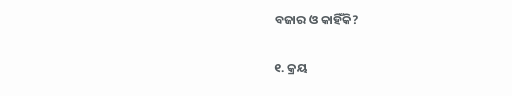ବଜାର ଓ କାହିଁକି?

୧. କ୍ରୟ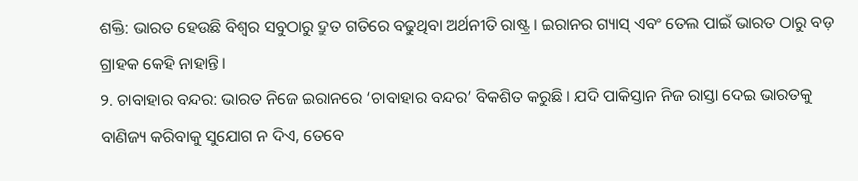ଶକ୍ତି: ଭାରତ ହେଉଛି ବିଶ୍ୱର ସବୁଠାରୁ ଦ୍ରୁତ ଗତିରେ ବଢୁଥିବା ଅର୍ଥନୀତି ରାଷ୍ଟ୍ର । ଇରାନର ଗ୍ୟାସ୍ ଏବଂ ତେଲ ପାଇଁ ଭାରତ ଠାରୁ ବଡ଼ ଗ୍ରାହକ କେହି ନାହାନ୍ତି।
୨. ଚାବାହାର ବନ୍ଦର: ଭାରତ ନିଜେ ଇରାନରେ ‘ଚାବାହାର ବନ୍ଦର’ ବିକଶିତ କରୁଛି । ଯଦି ପାକିସ୍ତାନ ନିଜ ରାସ୍ତା ଦେଇ ଭାରତକୁ ବାଣିଜ୍ୟ କରିବାକୁ ସୁଯୋଗ ନ ଦିଏ, ତେବେ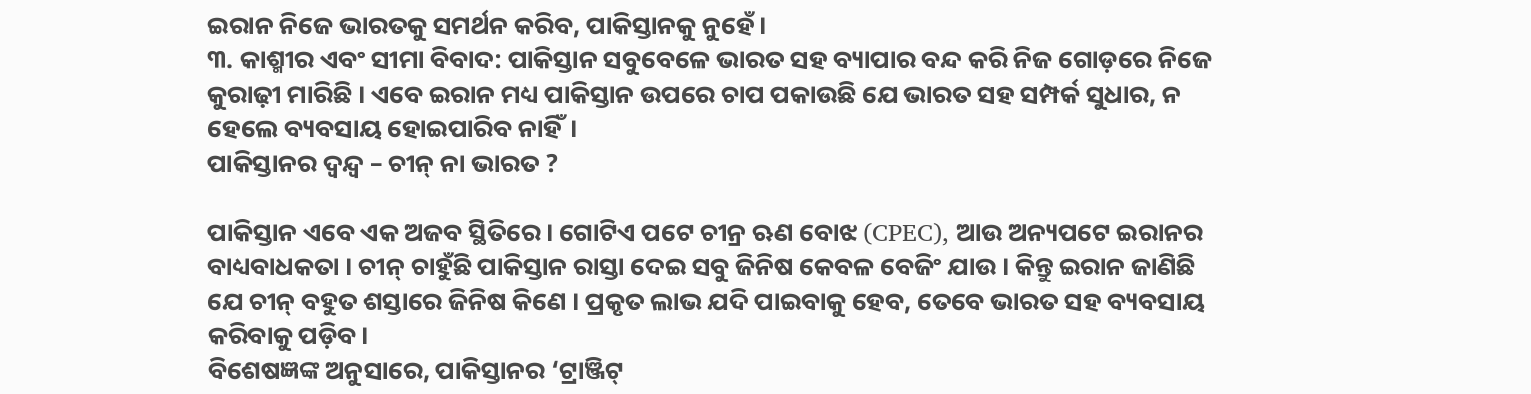ଇରାନ ନିଜେ ଭାରତକୁ ସମର୍ଥନ କରିବ, ପାକିସ୍ତାନକୁ ନୁହେଁ।
୩. କାଶ୍ମୀର ଏବଂ ସୀମା ବିବାଦ: ପାକିସ୍ତାନ ସବୁବେଳେ ଭାରତ ସହ ବ୍ୟାପାର ବନ୍ଦ କରି ନିଜ ଗୋଡ଼ରେ ନିଜେ କୁରାଢ଼ୀ ମାରିଛି । ଏବେ ଇରାନ ମଧ୍ୟ ପାକିସ୍ତାନ ଉପରେ ଚାପ ପକାଉଛି ଯେ ଭାରତ ସହ ସମ୍ପର୍କ ସୁଧାର, ନ ହେଲେ ବ୍ୟବସାୟ ହୋଇପାରିବ ନାହିଁ।
ପାକିସ୍ତାନର ଦ୍ୱନ୍ଦ୍ୱ – ଚୀନ୍ ନା ଭାରତ ?

ପାକିସ୍ତାନ ଏବେ ଏକ ଅଜବ ସ୍ଥିତିରେ। ଗୋଟିଏ ପଟେ ଚୀନ୍ର ଋଣ ବୋଝ (CPEC), ଆଉ ଅନ୍ୟପଟେ ଇରାନର ବାଧ୍ୟବାଧକତା । ଚୀନ୍ ଚାହୁଁଛି ପାକିସ୍ତାନ ରାସ୍ତା ଦେଇ ସବୁ ଜିନିଷ କେବଳ ବେଜିଂ ଯାଉ । କିନ୍ତୁ ଇରାନ ଜାଣିଛି ଯେ ଚୀନ୍ ବହୁତ ଶସ୍ତାରେ ଜିନିଷ କିଣେ । ପ୍ରକୃତ ଲାଭ ଯଦି ପାଇବାକୁ ହେବ, ତେବେ ଭାରତ ସହ ବ୍ୟବସାୟ କରିବାକୁ ପଡ଼ିବ।
ବିଶେଷଜ୍ଞଙ୍କ ଅନୁସାରେ, ପାକିସ୍ତାନର ‘ଟ୍ରାଞ୍ଜିଟ୍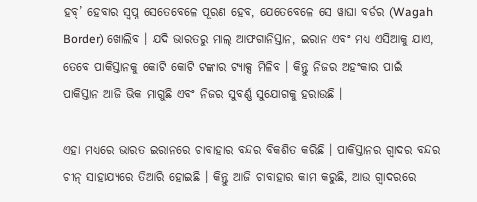ହବ୍’ ହେବାର ସ୍ୱପ୍ନ ସେତେବେଳେ ପୂରଣ ହେବ, ଯେତେବେଳେ ସେ ୱାଘା ବର୍ଡର (Wagah Border) ଖୋଲିବ । ଯଦି ଭାରତରୁ ମାଲ୍ ଆଫଗାନିସ୍ତାନ, ଇରାନ ଏବଂ ମଧ୍ୟ ଏସିଆକୁ ଯାଏ, ତେବେ ପାକିସ୍ତାନକୁ କୋଟି କୋଟି ଟଙ୍କାର ଟ୍ୟାକ୍ସ ମିଳିବ । କିନ୍ତୁ ନିଜର ଅହଂକାର ପାଇଁ ପାକିସ୍ତାନ ଆଜି ଭିକ ମାଗୁଛି ଏବଂ ନିଜର ସୁବର୍ଣ୍ଣ ସୁଯୋଗକୁ ହରାଉଛି ।

ଏହା ମଧ୍ୟରେ ଭାରତ ଇରାନରେ ଚାବାହାର ବନ୍ଦର ବିକଶିତ କରିଛି । ପାକିସ୍ତାନର ଗ୍ୱାଦର ବନ୍ଦର ଚୀନ୍ ସାହାଯ୍ୟରେ ତିଆରି ହୋଇଛି । କିନ୍ତୁ ଆଜି ଚାବାହାର କାମ କରୁଛି, ଆଉ ଗ୍ୱାଦରରେ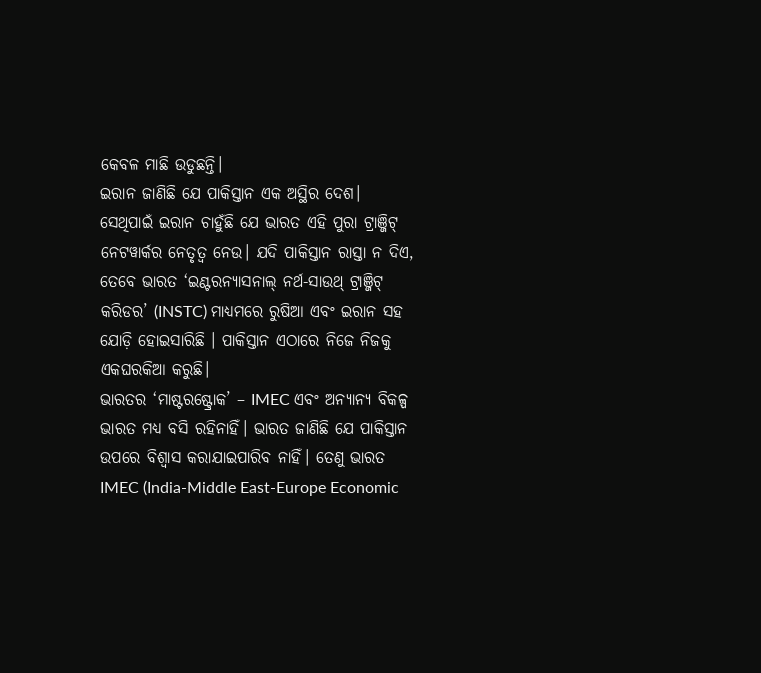କେବଳ ମାଛି ଉଡୁଛନ୍ତି।
ଇରାନ ଜାଣିଛି ଯେ ପାକିସ୍ତାନ ଏକ ଅସ୍ଥିର ଦେଶ। ସେଥିପାଇଁ ଇରାନ ଚାହୁଁଛି ଯେ ଭାରତ ଏହି ପୁରା ଟ୍ରାଞ୍ଜିଟ୍ ନେଟୱାର୍କର ନେତୃତ୍ୱ ନେଉ। ଯଦି ପାକିସ୍ତାନ ରାସ୍ତା ନ ଦିଏ, ତେବେ ଭାରତ ‘ଇଣ୍ଟରନ୍ୟାସନାଲ୍ ନର୍ଥ-ସାଉଥ୍ ଟ୍ରାଞ୍ଜିଟ୍ କରିଡର’ (INSTC) ମାଧ୍ୟମରେ ରୁଷିଆ ଏବଂ ଇରାନ ସହ ଯୋଡ଼ି ହୋଇସାରିଛି । ପାକିସ୍ତାନ ଏଠାରେ ନିଜେ ନିଜକୁ ଏକଘରକିଆ କରୁଛି।
ଭାରତର ‘ମାଷ୍ଟରଷ୍ଟ୍ରୋକ’ – IMEC ଏବଂ ଅନ୍ୟାନ୍ୟ ବିକଳ୍ପ
ଭାରତ ମଧ୍ୟ ବସି ରହିନାହିଁ। ଭାରତ ଜାଣିଛି ଯେ ପାକିସ୍ତାନ ଉପରେ ବିଶ୍ୱାସ କରାଯାଇପାରିବ ନାହିଁ। ତେଣୁ ଭାରତ IMEC (India-Middle East-Europe Economic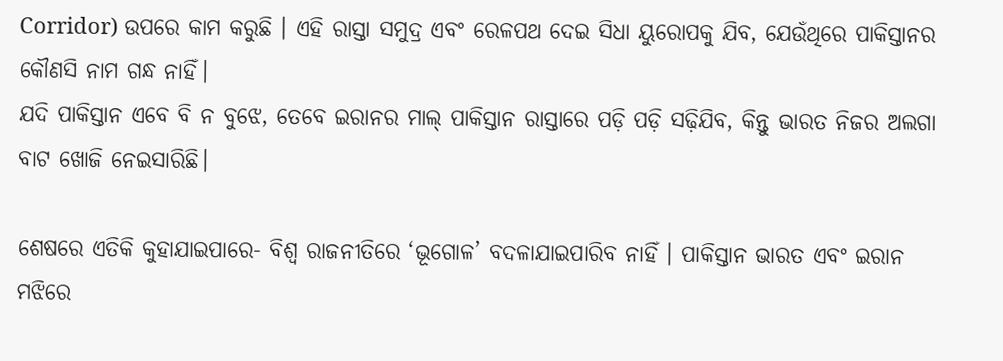Corridor) ଉପରେ କାମ କରୁଛି । ଏହି ରାସ୍ତା ସମୁଦ୍ର ଏବଂ ରେଳପଥ ଦେଇ ସିଧା ୟୁରୋପକୁ ଯିବ, ଯେଉଁଥିରେ ପାକିସ୍ତାନର କୌଣସି ନାମ ଗନ୍ଧ ନାହିଁ।
ଯଦି ପାକିସ୍ତାନ ଏବେ ବି ନ ବୁଝେ, ତେବେ ଇରାନର ମାଲ୍ ପାକିସ୍ତାନ ରାସ୍ତାରେ ପଡ଼ି ପଡ଼ି ସଢ଼ିଯିବ, କିନ୍ତୁ ଭାରତ ନିଜର ଅଲଗା ବାଟ ଖୋଜି ନେଇସାରିଛି।

ଶେଷରେ ଏତିକି କୁହାଯାଇପାରେ- ବିଶ୍ୱ ରାଜନୀତିରେ ‘ଭୂଗୋଳ’ ବଦଳାଯାଇପାରିବ ନାହିଁ । ପାକିସ୍ତାନ ଭାରତ ଏବଂ ଇରାନ ମଝିରେ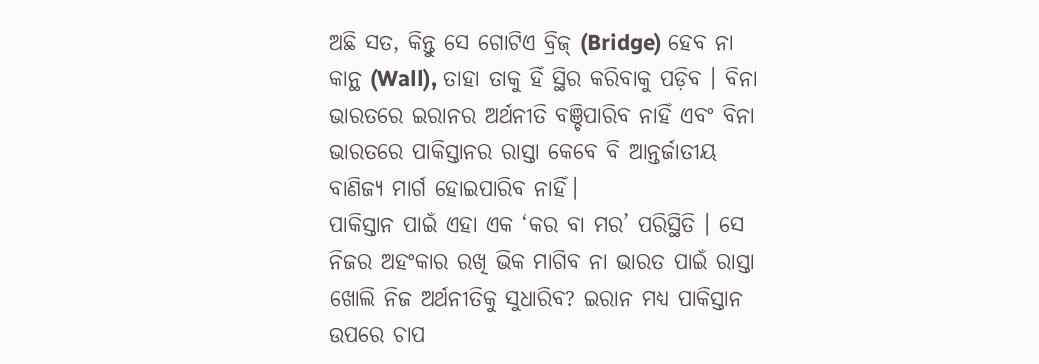ଅଛି ସତ, କିନ୍ତୁ ସେ ଗୋଟିଏ ବ୍ରିଜ୍ (Bridge) ହେବ ନା କାନ୍ଥ (Wall), ତାହା ତାକୁ ହିଁ ସ୍ଥିର କରିବାକୁ ପଡ଼ିବ । ବିନା ଭାରତରେ ଇରାନର ଅର୍ଥନୀତି ବଞ୍ଚିପାରିବ ନାହିଁ ଏବଂ ବିନା ଭାରତରେ ପାକିସ୍ତାନର ରାସ୍ତା କେବେ ବି ଆନ୍ତର୍ଜାତୀୟ ବାଣିଜ୍ୟ ମାର୍ଗ ହୋଇପାରିବ ନାହିଁ।
ପାକିସ୍ତାନ ପାଇଁ ଏହା ଏକ ‘କର ବା ମର’ ପରିସ୍ଥିତି । ସେ ନିଜର ଅହଂକାର ରଖି ଭିକ ମାଗିବ ନା ଭାରତ ପାଇଁ ରାସ୍ତା ଖୋଲି ନିଜ ଅର୍ଥନୀତିକୁ ସୁଧାରିବ? ଇରାନ ମଧ୍ୟ ପାକିସ୍ତାନ ଉପରେ ଚାପ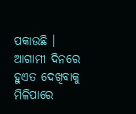ପକାଉଛି । ଆଗାମୀ ଦିନରେ ହୁଏତ ଦେଖିବାକୁ ମିଳିପାରେ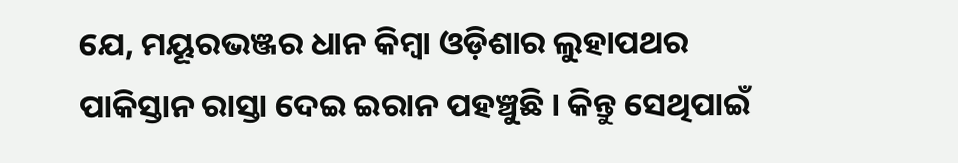ଯେ, ମୟୂରଭଞ୍ଜର ଧାନ କିମ୍ବା ଓଡ଼ିଶାର ଲୁହାପଥର ପାକିସ୍ତାନ ରାସ୍ତା ଦେଇ ଇରାନ ପହଞ୍ଚୁଛି । କିନ୍ତୁ ସେଥିପାଇଁ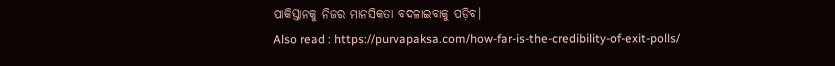ପାକିସ୍ତାନକୁ ନିଜର ମାନସିକତା ବଦଳାଇବାକୁ ପଡ଼ିବ।
Also read : https://purvapaksa.com/how-far-is-the-credibility-of-exit-polls/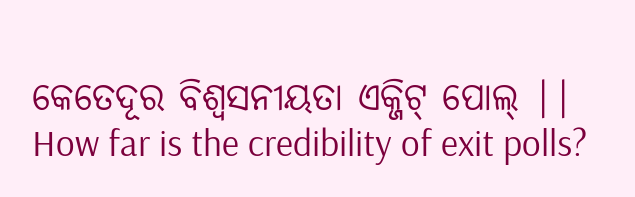କେତେଦୂର ବିଶ୍ୱସନୀୟତା ଏକ୍ଜିଟ୍ ପୋଲ୍ || How far is the credibility of exit polls?